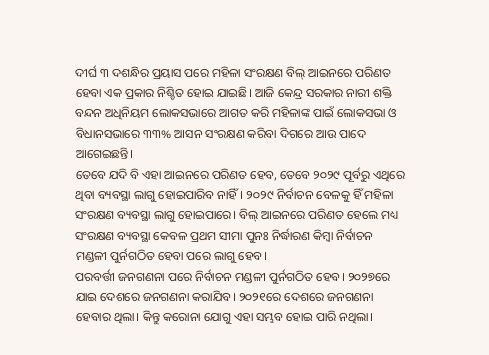ଦୀର୍ଘ ୩ ଦଶନ୍ଧିର ପ୍ରୟାସ ପରେ ମହିଳା ସଂରକ୍ଷଣ ବିଲ୍ ଆଇନରେ ପରିଣତ ହେବା ଏକ ପ୍ରକାର ନିଶ୍ଚିତ ହୋଇ ଯାଇଛି। ଆଜି କେନ୍ଦ୍ର ସରକାର ନାରୀ ଶକ୍ତି ବନ୍ଦନ ଅଧିନିୟମ ଲୋକସଭାରେ ଆଗତ କରି ମହିଳାଙ୍କ ପାଇଁ ଲୋକସଭା ଓ ବିଧାନସଭାରେ ୩୩% ଆସନ ସଂରକ୍ଷଣ କରିବା ଦିଗରେ ଆଉ ପାଦେ ଆଗେଇଛନ୍ତି।
ତେବେ ଯଦି ବି ଏହା ଆଇନରେ ପରିଣତ ହେବ, ତେବେ ୨୦୨୯ ପୂର୍ବରୁ ଏଥିରେ ଥିବା ବ୍ୟବସ୍ଥା ଲାଗୁ ହୋଇପାରିବ ନାହିଁ। ୨୦୨୯ ନିର୍ବାଚନ ବେଳକୁ ହିଁ ମହିଳା ସଂରକ୍ଷଣ ବ୍ୟବସ୍ଥା ଲାଗୁ ହୋଇପାରେ। ବିଲ୍ ଆଇନରେ ପରିଣତ ହେଲେ ମଧ୍ୟ ସଂରକ୍ଷଣ ବ୍ୟବସ୍ଥା କେବଳ ପ୍ରଥମ ସୀମା ପୁନଃ ନିର୍ଦ୍ଧାରଣ କିମ୍ବା ନିର୍ବାଚନ ମଣ୍ଡଳୀ ପୁର୍ନଗଠିତ ହେବା ପରେ ଲାଗୁ ହେବ।
ପରବର୍ତ୍ତୀ ଜନଗଣନା ପରେ ନିର୍ବାଚନ ମଣ୍ଡଳୀ ପୁର୍ନଗଠିତ ହେବ। ୨୦୨୭ରେ ଯାଇ ଦେଶରେ ଜନଗଣନା କରାଯିବ। ୨୦୨୧ରେ ଦେଶରେ ଜନଗଣନା ହେବାର ଥିଲା। କିନ୍ତୁ କରୋନା ଯୋଗୁ ଏହା ସମ୍ଭବ ହୋଇ ପାରି ନଥିଲା।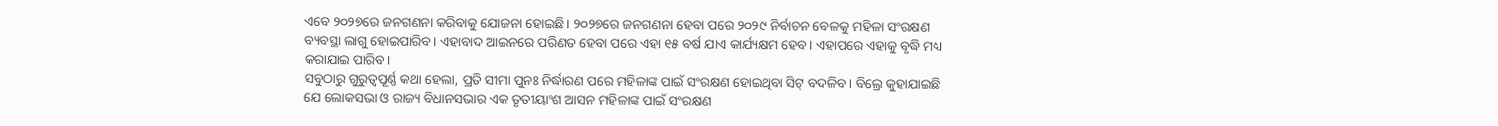ଏବେ ୨୦୨୭ରେ ଜନଗଣନା କରିବାକୁ ଯୋଜନା ହୋଇଛି। ୨୦୨୭ରେ ଜନଗଣନା ହେବା ପରେ ୨୦୨୯ ନିର୍ବାଚନ ବେଳକୁ ମହିଳା ସଂରକ୍ଷଣ ବ୍ୟବସ୍ଥା ଲାଗୁ ହୋଇପାରିବ। ଏହାବାଦ ଆଇନରେ ପରିଣତ ହେବା ପରେ ଏହା ୧୫ ବର୍ଷ ଯାଏ କାର୍ଯ୍ୟକ୍ଷମ ହେବ। ଏହାପରେ ଏହାକୁ ବୃଦ୍ଧି ମଧ୍ୟ କରାଯାଇ ପାରିବ।
ସବୁଠାରୁ ଗୁରୁତ୍ୱପୂର୍ଣ୍ଣ କଥା ହେଲା, ପ୍ରତି ସୀମା ପୁନଃ ନିର୍ଦ୍ଧାରଣ ପରେ ମହିଳାଙ୍କ ପାଇଁ ସଂରକ୍ଷଣ ହୋଇଥିବା ସିଟ୍ ବଦଳିବ। ବିଲ୍ରେ କୁହାଯାଇଛି ଯେ ଲୋକସଭା ଓ ରାଜ୍ୟ ବିଧାନସଭାର ଏକ ତୃତୀୟାଂଶ ଆସନ ମହିଳାଙ୍କ ପାଇଁ ସଂରକ୍ଷଣ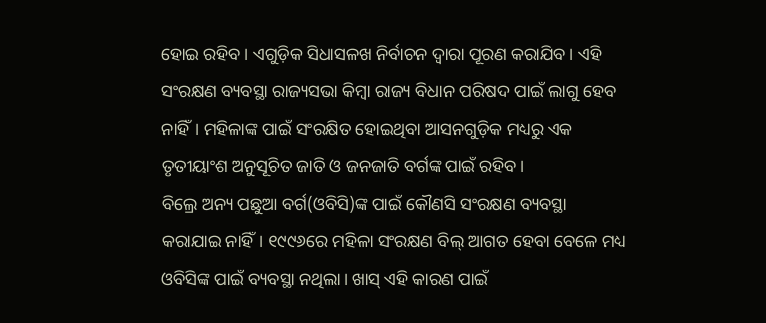ହୋଇ ରହିବ। ଏଗୁଡ଼ିକ ସିଧାସଳଖ ନିର୍ବାଚନ ଦ୍ୱାରା ପୂରଣ କରାଯିବ। ଏହି ସଂରକ୍ଷଣ ବ୍ୟବସ୍ଥା ରାଜ୍ୟସଭା କିମ୍ବା ରାଜ୍ୟ ବିଧାନ ପରିଷଦ ପାଇଁ ଲାଗୁ ହେବ ନାହିଁ। ମହିଳାଙ୍କ ପାଇଁ ସଂରକ୍ଷିତ ହୋଇଥିବା ଆସନଗୁଡ଼ିକ ମଧ୍ୟରୁ ଏକ ତୃତୀୟାଂଶ ଅନୁସୂଚିତ ଜାତି ଓ ଜନଜାତି ବର୍ଗଙ୍କ ପାଇଁ ରହିବ।
ବିଲ୍ରେ ଅନ୍ୟ ପଛୁଆ ବର୍ଗ(ଓବିସି)ଙ୍କ ପାଇଁ କୌଣସି ସଂରକ୍ଷଣ ବ୍ୟବସ୍ଥା କରାଯାଇ ନାହିଁ। ୧୯୯୬ରେ ମହିଳା ସଂରକ୍ଷଣ ବିଲ୍ ଆଗତ ହେବା ବେଳେ ମଧ୍ୟ ଓବିସିଙ୍କ ପାଇଁ ବ୍ୟବସ୍ଥା ନଥିଲା। ଖାସ୍ ଏହି କାରଣ ପାଇଁ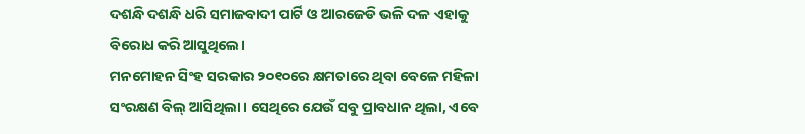ଦଶନ୍ଧି ଦଶନ୍ଧି ଧରି ସମାଜବାଦୀ ପାର୍ଟି ଓ ଆରଜେଡି ଭଳି ଦଳ ଏହାକୁ ବିରୋଧ କରି ଆସୁଥିଲେ।
ମନମୋହନ ସିଂହ ସରକାର ୨୦୧୦ରେ କ୍ଷମତାରେ ଥିବା ବେଳେ ମହିଳା ସଂରକ୍ଷଣ ବିଲ୍ ଆସିଥିଲା। ସେଥିରେ ଯେଉଁ ସବୁ ପ୍ରାବଧାନ ଥିଲା, ଏବେ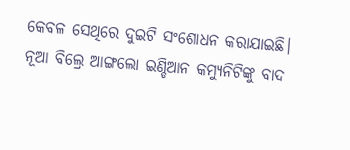କେବଳ ସେଥିରେ ଦୁଇଟି ସଂଶୋଧନ କରାଯାଇଛି। ନୂଆ ବିଲ୍ରେ ଆଙ୍ଗଲୋ ଇଣ୍ଡିଆନ କମ୍ୟୁନିଟିଙ୍କୁ ବାଦ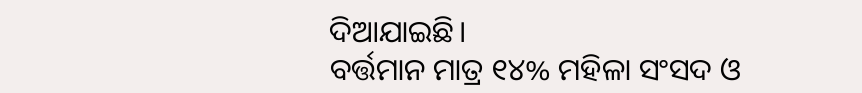ଦିଆଯାଇଛି।
ବର୍ତ୍ତମାନ ମାତ୍ର ୧୪% ମହିଳା ସଂସଦ ଓ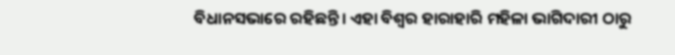ବିଧାନସଭାରେ ରହିଛନ୍ତି। ଏହା ବିଶ୍ୱର ହାରାହାରି ମହିଳା ଭାଗିଦାରୀ ଠାରୁ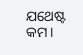ଯଥେଷ୍ଟ କମ।